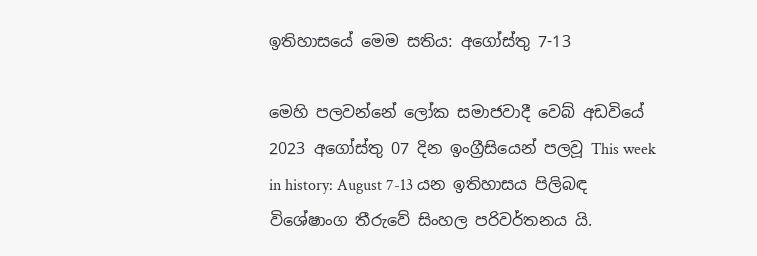ඉතිහාසයේ මෙම සතිය: අගෝස්තු 7-13

මෙහි පලවන්නේ ලෝක සමාජවාදී වෙබ් අඩවියේ 2023 අගෝස්තු 07 දින ඉංග්‍රීසියෙන් පලවූ This week in history: August 7-13 යන ඉතිහාසය පිලිබඳ විශේෂාංග තීරුවේ සිංහල පරිවර්තනය යි.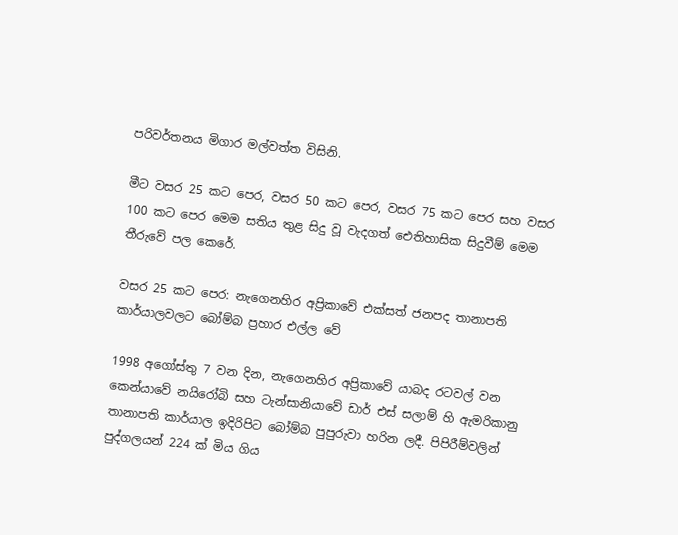පරිවර්තනය මිගාර මල්වත්ත විසිනි.

මීට වසර 25 කට පෙර, වසර 50 කට පෙර, වසර 75 කට පෙර සහ වසර 100 කට පෙර මෙම සතිය තුළ සිදු වූ වැදගත් ඓතිහාසික සිදුවීම් මෙම තීරුවේ පල කෙරේ.

වසර 25 කට පෙර: නැගෙනහිර අප්‍රිකාවේ එක්සත් ජනපද තානාපති කාර්යාලවලට බෝම්බ ප්‍රහාර එල්ල වේ

1998 අගෝස්තු 7 වන දින, නැගෙනහිර අප්‍රිකාවේ යාබද රටවල් වන කෙන්යාවේ නයිරෝබි සහ ටැන්සානියාවේ ඩාර් එස් සලාම් හි ඇමරිකානු තානාපති කාර්යාල ඉදිරිපිට බෝම්බ පුපුරුවා හරින ලදී. පිපිරීම්වලින් පුද්ගලයන් 224 ක් මිය ගිය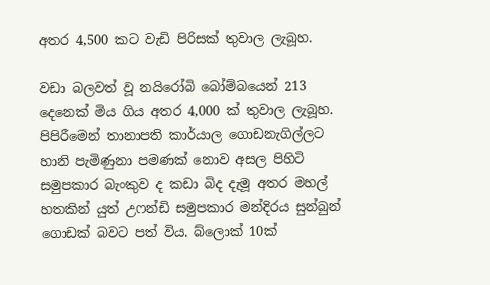අතර 4,500 කට වැඩි පිරිසක් තුවාල ලැබූහ.

වඩා බලවත් වූ නයිරෝබි බෝම්බයෙන් 213 දෙනෙක් මිය ගිය අතර 4,000 ක් තුවාල ලැබූහ. පිපිරීමෙන් තානාපති කාර්යාල ගොඩනැගිල්ලට හානි පැමිණුනා පමණක් නොව අසල පිහිටි සමුපකාර බැංකුව ද කඩා බිද දැමූ අතර මහල් හතකින් යුත් උෆන්ඩි සමුපකාර මන්දිරය සුන්බුන් ගොඩක් බවට පත් විය. බ්ලොක් 10ක්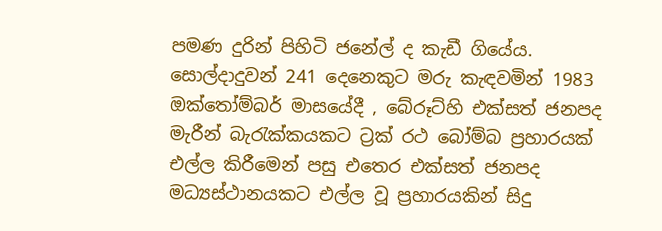පමණ දුරින් පිහිටි ජනේල් ද කැඩී ගියේය. සොල්දාදුවන් 241 දෙනෙකුට මරු කැඳවමින් 1983 ඔක්තෝම්බර් මාසයේදී , බේරූට්හි එක්සත් ජනපද මැරීන් බැරැක්කයකට ට්‍රක් රථ බෝම්බ ප්‍රහාරයක් එල්ල කිරීමෙන් පසු එතෙර එක්සත් ජනපද මධ්‍යස්ථානයකට එල්ල වූ ප්‍රහාරයකින් සිදු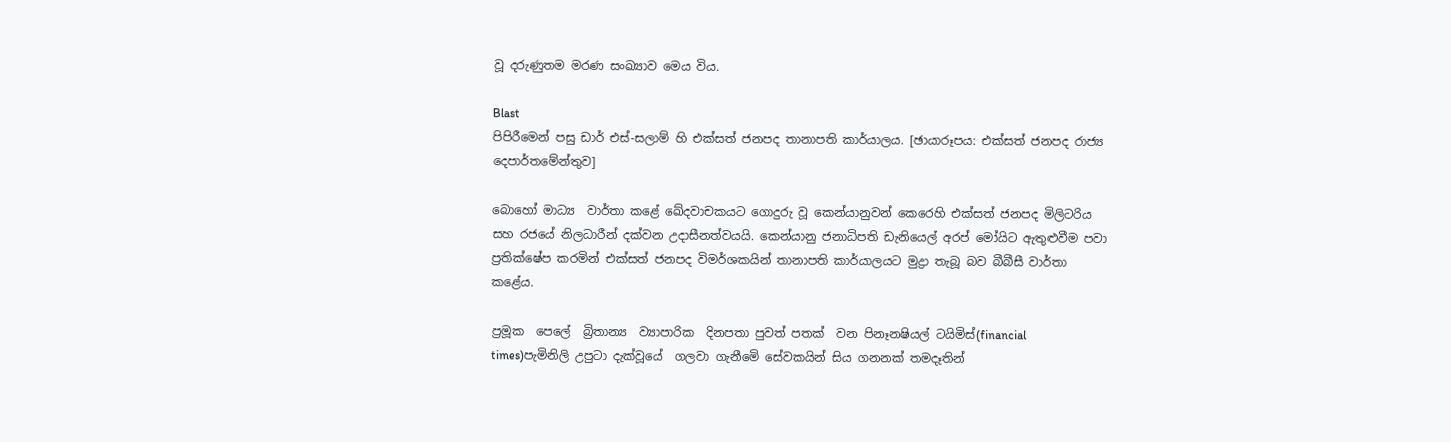වූ දරුණුතම මරණ සංඛ්‍යාව මෙය විය.

Blast
පිපිරීමෙන් පසු ඩාර් එස්-සලාම් හි එක්සත් ජනපද තානාපති කාර්යාලය. [ඡායාරූපය: එක්සත් ජනපද රාජ්‍ය දෙපාර්තමේන්තුව]

බොහෝ මාධ්‍ය  වාර්තා කළේ ඛේදවාචකයට ගොදුරු වූ කෙන්යානුවන් කෙරෙහි එක්සත් ජනපද මිලිටරිය සහ රජයේ නිලධාරීන් දක්වන උදාසීනත්වයයි. කෙන්යානු ජනාධිපති ඩැනියෙල් අරප් මෝයිට ඇතුළුවීම පවා ප්‍රතික්ෂේප කරමින් එක්සත් ජනපද විමර්ශකයින් තානාපති කාර්යාලයට මුද්‍රා තැබූ බව බීබීසී වාර්තා කළේය.

ප්‍රමූක  පෙලේ  බ්‍රිතාන්‍ය  ව්‍යාපාරික  දිනපතා පුවත් පතක්  වන පිනෑනෂියල් ටයිමිස්(financial times)පැමිනිලි උපුටා දැක්වූයේ  ගලවා ගැනීමෙි සේවකයින් සිය ගනනක් තමදෑතින්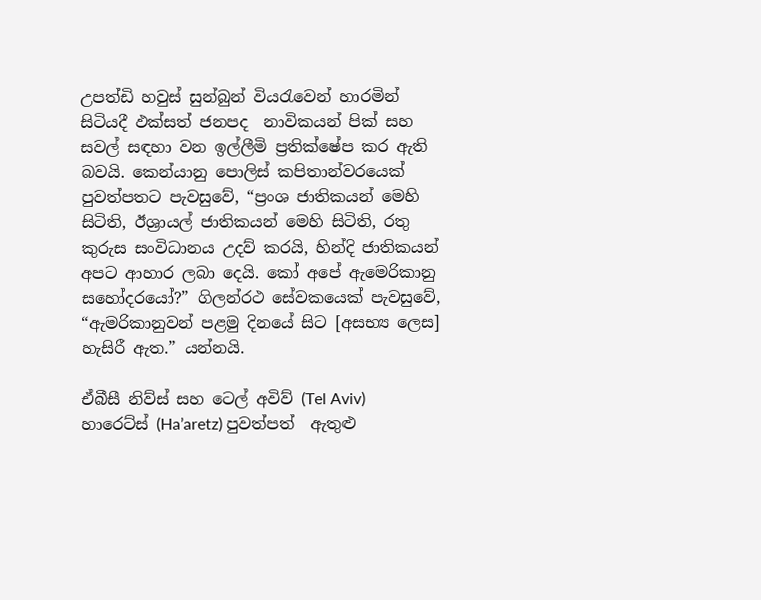උපත්ඩි හවුස් සුන්බුන් වියරැවෙන් හාරමින් සිටියදී ඵක්සත් ජනපද  නාවිකයන් පික් සහ සවල් සඳහා වන ඉල්ලීමි ප්‍රතික්ෂේප කර ඇති බවයි. කෙන්යානු පොලිස් කපිතාන්වරයෙක් පුවත්පතට පැවසුවේ, “ප්‍රංශ ජාතිකයන් මෙහි සිටිති, ඊශ්‍රායල් ජාතිකයන් මෙහි සිටිති, රතු කුරුස සංවිධානය උදව් කරයි, හින්දි ජාතිකයන් අපට ආහාර ලබා දෙයි. කෝ අපේ ඇමෙරිකානු සහෝදරයෝ?” ගිලන්රථ සේවකයෙක් පැවසුවේ, “ඇමරිකානුවන් පළමු දිනයේ සිට [අසභ්‍ය ලෙස] හැසිරී ඇත.” යන්නයි.

ඒබීසී නිව්ස් සහ ටෙල් අවිව් (Tel Aviv) හාරෙට්ස් (Ha’aretz) පුවත්පත්  ඇතුළු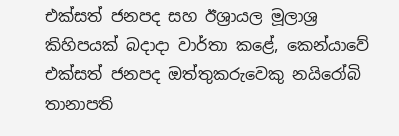එක්සත් ජනපද සහ ඊශ්‍රායල මූලාශ්‍ර කිහිපයක් බදාදා වාර්තා කළේ, කෙන්යාවේ එක්සත් ජනපද ඔත්තුකරුවෙකු නයිරෝබි තානාපති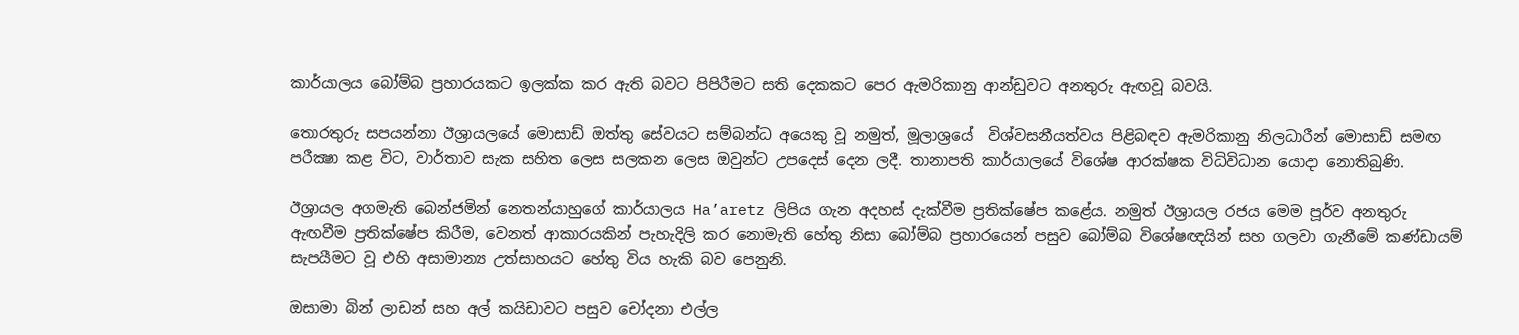කාර්යාලය බෝම්බ ප්‍රහාරයකට ඉලක්ක කර ඇති බවට පිපිරීමට සති දෙකකට පෙර ඇමරිකානු ආන්ඩුවට අනතුරු ඇඟවූ බවයි.

තොරතුරු සපයන්නා ඊශ්‍රායලයේ මොසාඩ් ඔත්තු සේවයට සම්බන්ධ අයෙකු වූ නමුත්, මූලාශ්‍රයේ  විශ්වසනීයත්වය පිළිබඳව ඇමරිකානු නිලධාරීන් මොසාඩ් සමඟ පරීක්‍ෂා කළ විට, වාර්තාව සැක සහිත ලෙස සලකන ලෙස ඔවුන්ට උපදෙස් දෙන ලදී. තානාපති කාර්යාලයේ විශේෂ ආරක්ෂක විධිවිධාන යොදා නොතිබුණි.

ඊශ්‍රායල අගමැති බෙන්ජමින් නෙතන්යාහුගේ කාර්යාලය Ha’aretz ලිපිය ගැන අදහස් දැක්වීම ප්‍රතික්ෂේප කළේය. නමුත් ඊශ්‍රායල රජය මෙම පූර්ව අනතුරු ඇඟවීම ප්‍රතික්ෂේප කිරීම, වෙනත් ආකාරයකින් පැහැදිලි කර නොමැති හේතු නිසා බෝම්බ ප්‍රහාරයෙන් පසුව බෝම්බ විශේෂඥයින් සහ ගලවා ගැනීමේ කණ්ඩායම් සැපයීමට වූ එහි අසාමාන්‍ය උත්සාහයට හේතු විය හැකි බව පෙනුනි.

ඔසාමා බින් ලාඩන් සහ අල් කයිඩාවට පසුව චෝදනා එල්ල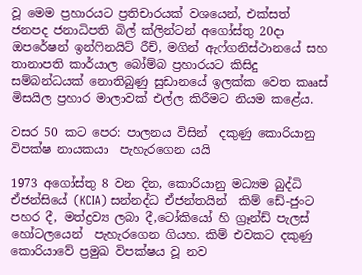වූ මෙම ප්‍රහාරයට ප්‍රතිචාරයක් වශයෙන්, එක්සත් ජනපද ජනාධිපති බිල් ක්ලින්ටන් අගෝස්තු 20දා ඔපරේෂන් ඉන්ෆිනයිට් රීච්, මගින් ඇෆ්ගනිස්ථානයේ සහ  තානාපති කාර්යාල බෝම්බ ප්‍රහාරයට කිසිදු සම්බන්ධයක් නොතිබුණු සුඩානයේ ඉලක්ක වෙත කෲස් මිසයිල ප්‍රහාර මාලාවක් එල්ල කිරීමට නියම කළේය.

වසර 50 කට පෙර: පාලනය විසින්  දකුණු කොරියානු විපක්ෂ නායකයා  පැහැරගෙන යයි

1973 අගෝස්තු 8 වන දින, කොරියානු මධ්‍යම බුද්ධි ඒජන්සියේ (KCIA) සන්නද්ධ ඒජන්තයින්  කිම් ඩේ-ජුංට පහර දී, මත්ද්‍රව්‍ය ලබා දී,ටෝකියෝ හි ග්‍රෑන්ඩ් පැලස් හෝටලයෙන්  පැහැරගෙන ගියහ. කිම් එවකට දකුණු කොරියාවේ ප්‍රමුඛ විපක්ෂය වූ නව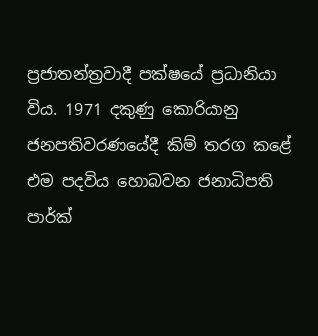ප්‍රජාතන්ත්‍රවාදී පක්ෂයේ ප්‍රධානියා විය. 1971 දකුණු කොරියානු ජනපතිවරණයේදී කිම් තරග කළේ එම පදවිය හොබවන ජනාධිපති පාර්ක්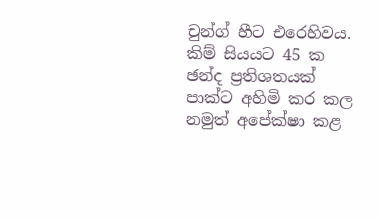චුන්ග් හීට එරෙහිවය. කිම් සියයට 45 ක ඡන්ද ප්‍රතිශතයක් පාක්ට අහිමි කර කල නමුත් අපේක්ෂා කළ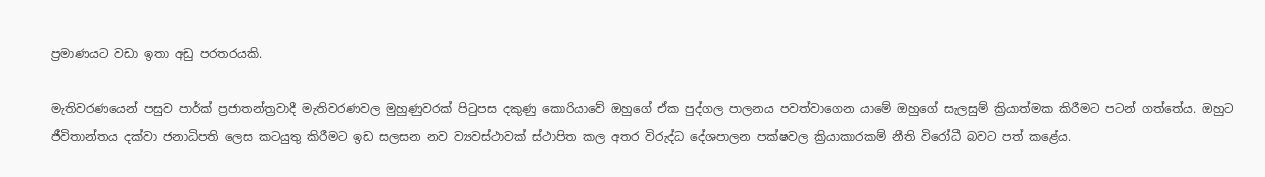ප්‍රමාණයට වඩා ඉතා අඩු පරතරයකි.

මැතිවරණයෙන් පසුව පාර්ක් ප්‍රජාතන්ත්‍රවාදී මැතිවරණවල මුහුණුවරක් පිටුපස දකුණු කොරියාවේ ඔහුගේ ඒක පුද්ගල පාලනය පවත්වාගෙන යාමේ ඔහුගේ සැලසුම් ක්‍රියාත්මක කිරීමට පටන් ගත්තේය. ඔහුට ජීවිතාන්තය දක්වා ජනාධිපති ලෙස කටයුතු කිරීමට ඉඩ සලසන නව ව්‍යවස්ථාවක් ස්ථාපිත කල අතර විරුද්ධ දේශපාලන පක්ෂවල ක්‍රියාකාරකම් නීති විරෝධී බවට පත් කළේය.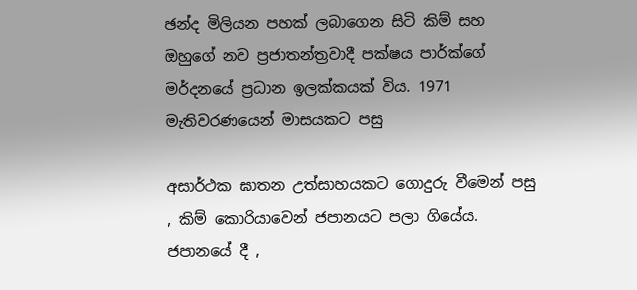ඡන්ද මිලියන පහක් ලබාගෙන සිටි කිම් සහ ඔහුගේ නව ප්‍රජාතන්ත්‍රවාදී පක්ෂය පාර්ක්ගේ මර්දනයේ ප්‍රධාන ඉලක්කයක් විය. 1971 මැතිවරණයෙන් මාසයකට පසු

අසාර්ථක ඝාතන උත්සාහයකට ගොදුරු වීමෙන් පසු , කිම් කොරියාවෙන් ජපානයට පලා ගියේය. ජපානයේ දී ,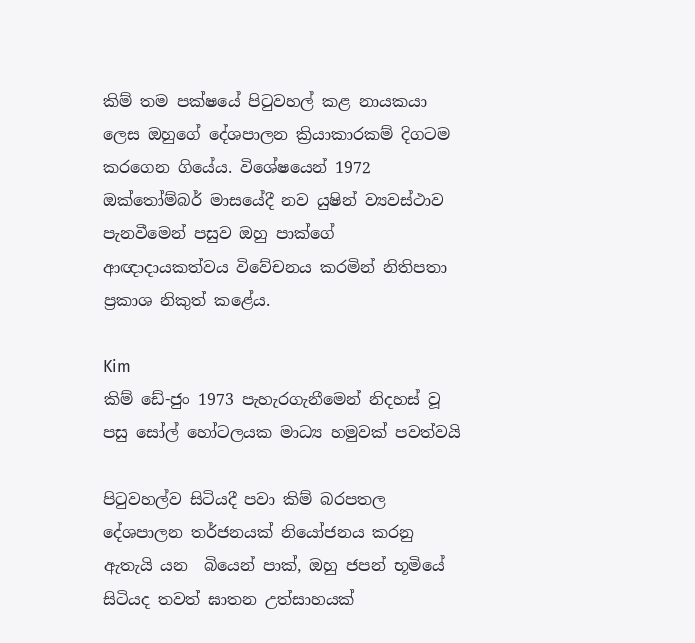කිම් තම පක්ෂයේ පිටුවහල් කළ නායකයා ලෙස ඔහුගේ දේශපාලන ක්‍රියාකාරකම් දිගටම කරගෙන ගියේය. විශේෂයෙන් 1972 ඔක්තෝම්බර් මාසයේදී නව යුෂින් ව්‍යවස්ථාව පැනවීමෙන් පසුව ඔහු පාක්ගේ ආඥාදායකත්වය විවේචනය කරමින් නිතිපතා ප්‍රකාශ නිකුත් කළේය.

Kim
කිම් ඩේ-ජුං 1973 පැහැරගැනීමෙන් නිදහස් වූ පසු සෝල් හෝටලයක මාධ්‍ය හමුවක් පවත්වයි

පිටුවහල්ව සිටියදී පවා කිම් බරපතල දේශපාලන තර්ජනයක් නියෝජනය කරනු ඇතැයි යන  බියෙන් පාක්, ඔහු ජපන් භූමියේ සිටියද තවත් ඝාතන උත්සාහයක්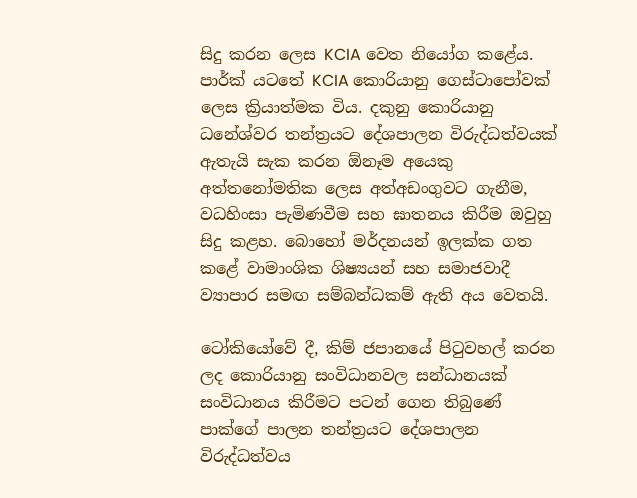සිදු කරන ලෙස KCIA වෙත නියෝග කළේය. පාර්ක් යටතේ KCIA කොරියානු ගෙස්ටාපෝවක් ලෙස ක්‍රියාත්මක විය. දකුනු කොරියානු ධනේශ්වර තන්ත්‍රයට දේශපාලන විරුද්ධත්වයක් ඇතැයි සැක කරන ඕනෑම අයෙකු අත්තනෝමතික ලෙස අත්අඩංගුවට ගැනීම, වධහිංසා පැමිණවීම සහ ඝාතනය කිරීම ඔවුහු සිදු කළහ. බොහෝ මර්දනයන් ඉලක්ක ගත කළේ වාමාංශික ශිෂ්‍යයන් සහ සමාජවාදී ව්‍යාපාර සමඟ සම්බන්ධකම් ඇති අය වෙතයි.

ටෝකියෝවේ දී, කිම් ජපානයේ පිටුවහල් කරන ලද කොරියානු සංවිධානවල සන්ධානයක් සංවිධානය කිරීමට පටන් ගෙන තිබුණේ පාක්ගේ පාලන තන්ත්‍රයට දේශපාලන විරුද්ධත්වය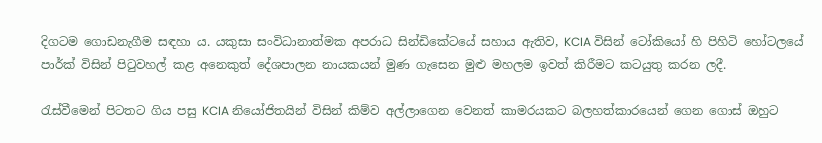දිගටම ගොඩනැගීම සඳහා ය. යකුසා සංවිධානාත්මක අපරාධ සින්ඩිකේටයේ සහාය ඇතිව, KCIA විසින් ටෝකියෝ හි පිහිටි හෝටලයේ පාර්ක් විසින් පිටුවහල් කළ අනෙකුත් දේශපාලන නායකයන් මුණ ගැසෙන මුළු මහලම ඉවත් කිරීමට කටයුතු කරන ලදී.

රැස්වීමෙන් පිටතට ගිය පසු KCIA නියෝජිතයින් විසින් කිම්ව අල්ලාගෙන වෙනත් කාමරයකට බලහත්කාරයෙන් ගෙන ගොස් ඔහුට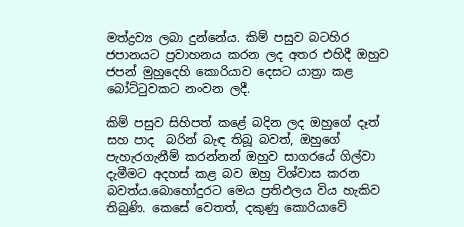මත්ද්‍රව්‍ය ලබා දුන්නේය. කිම් පසුව බටහිර ජපානයට ප්‍රවාහනය කරන ලද අතර එහිදී ඔහුව ජපන් මුහුදෙහි කොරියාව දෙසට යාත්‍රා කළ බෝට්ටුවකට නංවන ලදී.

කිම් පසුව සිහිපත් කළේ බදින ලද ඔහුගේ දෑත් සහ පාද  බරින් බැඳ තිබූ බවත්, ඔහුගේ පැහැරගැනීම් කරන්නන් ඔහුව සාගරයේ ගිල්වා දැමීමට අදහස් කළ බව ඔහු විශ්වාස කරන බවත්ය.බොහෝදුරට මෙය ප්‍රතිඵලය විය හැකිව තිබුණි. කෙසේ වෙතත්, දකුණු කොරියාවේ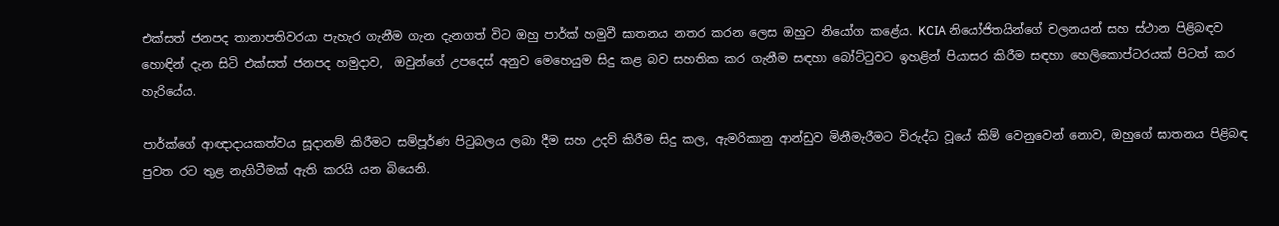එක්සත් ජනපද තානාපතිවරයා පැහැර ගැනීම ගැන දැනගත් විට ඔහු පාර්ක් හමුවී ඝාතනය නතර කරන ලෙස ඔහුට නියෝග කළේය. KCIA නියෝජිතයින්ගේ චලනයන් සහ ස්ථාන පිළිබඳව හොඳින් දැන සිටි එක්සත් ජනපද හමුදාව,  ඔවුන්ගේ උපදෙස් අනුව මෙහෙයුම සිදු කළ බව සහතික කර ගැනීම සඳහා බෝට්ටුවට ඉහළින් පියාසර කිරීම සඳහා හෙලිකොප්ටරයක් පිටත් කර හැරියේය.

පාර්ක්ගේ ආඥාදායකත්වය සූදානම් කිරීමට සම්පූර්ණ පිටුබලය ලබා දීම සහ උදව් කිරීම සිදු කල, ඇමරිකානු ආන්ඩුව මිනීමැරීමට විරුද්ධ වූයේ කිම් වෙනුවෙන් නොව, ඔහුගේ ඝාතනය පිළිබඳ පුවත රට තුළ නැගිටීමක් ඇති කරයි යන බියෙනි.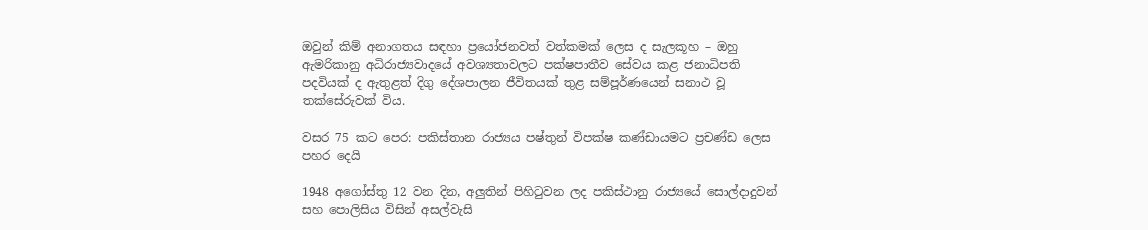ඔවුන් කිම් අනාගතය සඳහා ප්‍රයෝජනවත් වත්කමක් ලෙස ද සැලකූහ – ඔහු ඇමරිකානු අධිරාජ්‍යවාදයේ අවශ්‍යතාවලට පක්ෂපාතීව සේවය කළ ජනාධිපති පදවියක් ද ඇතුළත් දිගු දේශපාලන ජීවිතයක් තුළ සම්පූර්ණයෙන් සනාථ වූ තක්සේරුවක් විය.

වසර 75 කට පෙර: පකිස්තාන රාජ්‍යය පෂ්තුන් විපක්ෂ කණ්ඩායමට ප්‍රචණ්ඩ ලෙස පහර දෙයි

1948 අගෝස්තු 12 වන දින, අලුතින් පිහිටුවන ලද පකිස්ථානු රාජ්‍යයේ සොල්දාදුවන් සහ පොලිසිය විසින් අසල්වැසි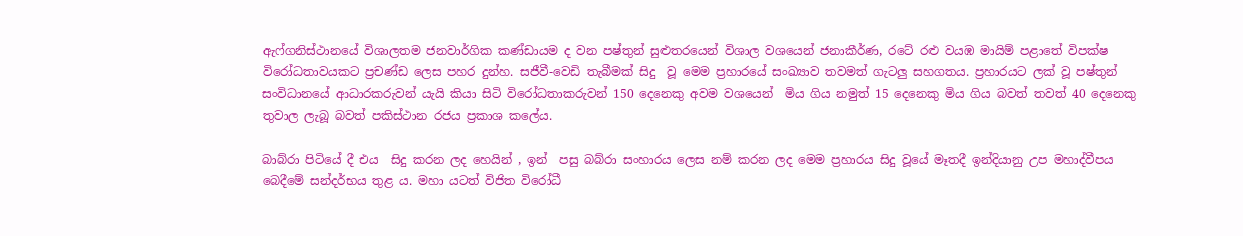ඇෆ්ගනිස්ථානයේ විශාලතම ජනවාර්ගික කණ්ඩායම ද වන පෂ්තුන් සුළුතරයෙන් විශාල වශයෙන් ජනාකීර්ණ, රටේ රළු වයඹ මායිම් පළාතේ විපක්ෂ විරෝධතාවයකට ප්‍රචණ්ඩ ලෙස පහර දුන්හ. සජීවී-වෙඩි තැබීමක් සිදු  වූ මෙම ප්‍රහාරයේ සංඛ්‍යාව තවමත් ගැටලු සහගතය. ප්‍රහාරයට ලක් වූ පෂ්තුන් සංවිධානයේ ආධාරකරුවන් යැයි කියා සිටි විරෝධතාකරුවන් 150 දෙනෙකු අවම වශයෙන්  මිය ගිය නමුත් 15 දෙනෙකු මිය ගිය බවත් තවත් 40 දෙනෙකු තුවාල ලැබූ බවත් පකිස්ථාන රජය ප්‍රකාශ කලේය.

බාබ්රා පිටියේ දී එය  සිදු කරන ලද හෙයින් , ඉන්  පසු බබ්රා සංහාරය ලෙස නම් කරන ලද මෙම ප්‍රහාරය සිදු වූයේ මෑතදී ඉන්දියානු උප මහාද්වීපය බෙදීමේ සන්දර්භය තුළ ය. මහා යටත් විජිත විරෝධී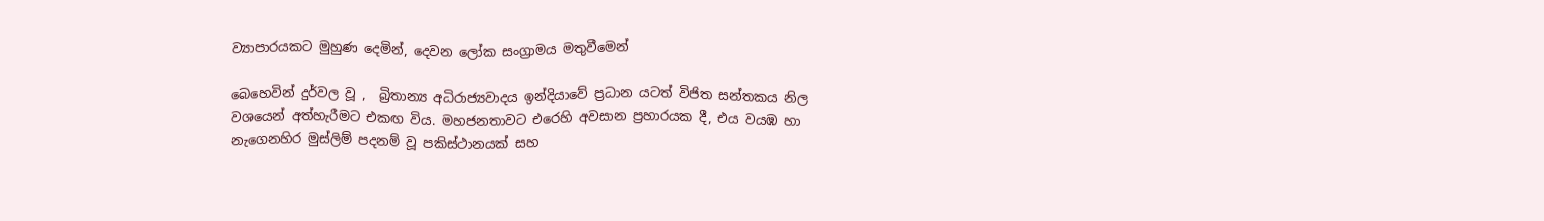ව්‍යාපාරයකට මුහුණ දෙමින්, දෙවන ලෝක සංග්‍රාමය මතුවීමෙන්

බෙහෙවින් දුර්වල වූ ,  බ්‍රිතාන්‍ය අධිරාජ්‍යවාදය ඉන්දියාවේ ප්‍රධාන යටත් විජිත සන්තකය නිල වශයෙන් අත්හැරීමට එකඟ විය. මහජනතාවට එරෙහි අවසාන ප්‍රහාරයක දී, එය වයඹ හා නැගෙනහිර මුස්ලිම් පදනම් වූ පකිස්ථානයක් සහ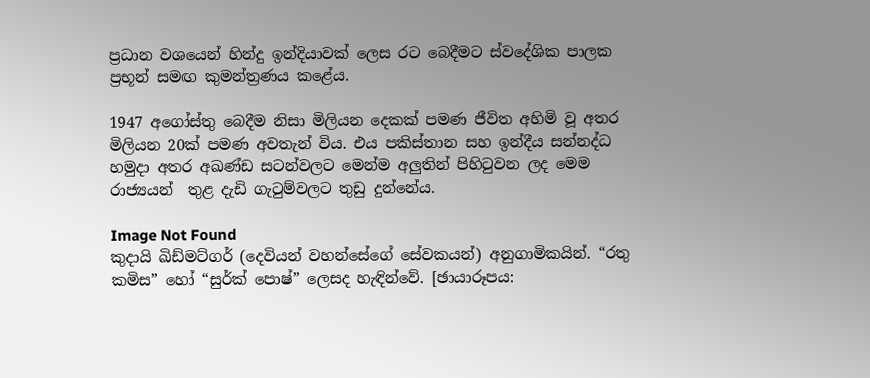ප්‍රධාන වශයෙන් හින්දු ඉන්දියාවක් ලෙස රට බෙදීමට ස්වදේශික පාලක ප්‍රභූන් සමඟ කුමන්ත්‍රණය කළේය.

1947 අගෝස්තු බෙදීම නිසා මිලියන දෙකක් පමණ ජීවිත අහිමි වූ අතර මිලියන 20ක් පමණ අවතැන් විය. එය පකිස්තාන සහ ඉන්දීය සන්නද්ධ හමුදා අතර අඛණ්ඩ සටන්වලට මෙන්ම අලුතින් පිහිටුවන ලද මෙම රාජ්‍යයන්  තුළ දැඩි ගැටුම්වලට තුඩු දුන්නේය.

Image Not Found
කුදායි ඛිඩ්මට්ගර් (දෙවියන් වහන්සේගේ සේවකයන්) අනුගාමිකයින්. “රතු කමිස” හෝ “සුර්ක් පොෂ්” ලෙසද හැඳින්වේ. [ඡායාරූපය: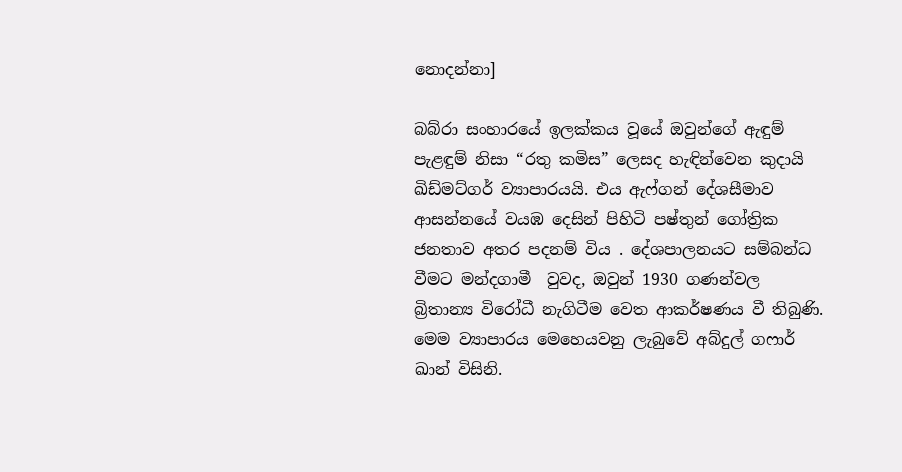නොදන්නා]

බබ්රා සංහාරයේ ඉලක්කය වූයේ ඔවුන්ගේ ඇඳුම් පැළඳුම් නිසා “රතු කමිස” ලෙසද හැඳින්වෙන කුදායි ඛිඩ්මට්ගර් ව්‍යාපාරයයි. එය ඇෆ්ගන් දේශසීමාව ආසන්නයේ වයඹ දෙසින් පිහිටි පෂ්තුන් ගෝත්‍රික ජනතාව අතර පදනම් විය . දේශපාලනයට සම්බන්ධ වීමට මන්දගාමී  වුවද, ඔවුන් 1930 ගණන්වල බ්‍රිතාන්‍ය විරෝධී නැගිටීම වෙත ආකර්ෂණය වී තිබුණි. මෙම ව්‍යාපාරය මෙහෙයවනු ලැබුවේ අබ්දුල් ගෆාර් ඛාන් විසිනි.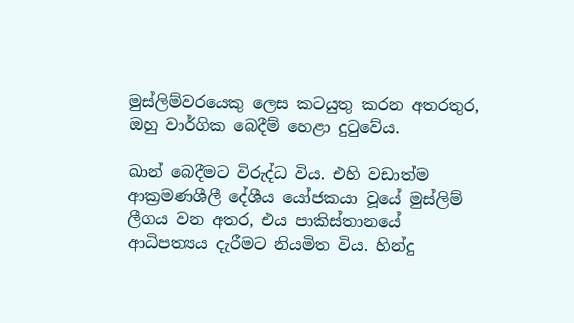මුස්ලිම්වරයෙකු ලෙස කටයුතු කරන අතරතුර, ඔහු වාර්ගික බෙදීම් හෙළා දුටුවේය.

ඛාන් බෙදීමට විරුද්ධ විය. එහි වඩාත්ම ආක්‍රමණශීලී දේශීය යෝජකයා වූයේ මුස්ලිම් ලීගය වන අතර, එය පාකිස්තානයේ ආධිපත්‍යය දැරීමට නියමිත විය. හින්දු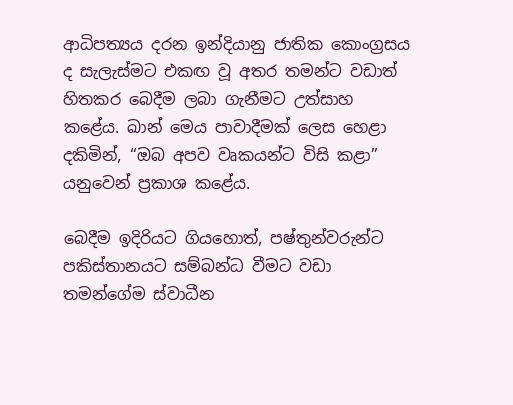ආධිපත්‍යය දරන ඉන්දියානු ජාතික කොංග්‍රසය ද සැලැස්මට එකඟ වූ අතර තමන්ට වඩාත් හිතකර බෙදීම ලබා ගැනීමට උත්සාහ කළේය. ඛාන් මෙය පාවාදීමක් ලෙස හෙළා දකිමින්, “ඔබ අපව වෘකයන්ට විසි කළා” යනුවෙන් ප්‍රකාශ කළේය.

බෙදීම ඉදිරියට ගියහොත්, පෂ්තුන්වරුන්ට පකිස්තානයට සම්බන්ධ වීමට වඩා තමන්ගේම ස්වාධීන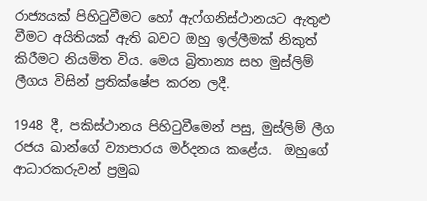රාජ්‍යයක් පිහිටුවීමට හෝ ඇෆ්ගනිස්ථානයට ඇතුළු වීමට අයිතියක් ඇති බවට ඔහු ඉල්ලීමක් නිකුත් කිරීමට නියමිත විය. මෙය බ්‍රිතාන්‍ය සහ මුස්ලිම් ලීගය විසින් ප්‍රතික්ෂේප කරන ලදී.

1948 දී, පකිස්ථානය පිහිටුවීමෙන් පසු, මුස්ලිම් ලීග රජය ඛාන්ගේ ව්‍යාපාරය මර්දනය කළේය.  ඔහුගේ ආධාරකරුවන් ප්‍රමුඛ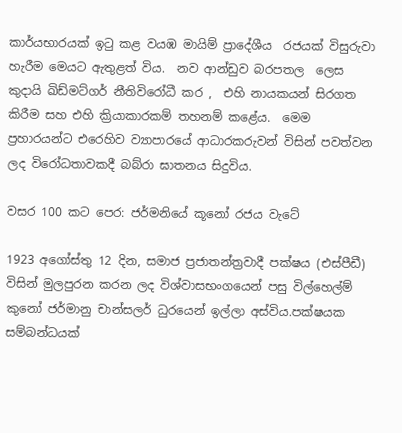කාර්යභාරයක් ඉටු කළ වයඹ මායිම් ප්‍රාදේශීය  රජයක් විසුරුවා හැරීම මෙයට ඇතුළත් විය.  නව ආන්ඩුව බරපතල  ලෙස කුදායි ඛිඩ්මට්ගර් නීතිවිරෝධී කර ,  එහි නායකයන් සිරගත කිරීම සහ එහි ක්‍රියාකාරකම් තහනම් කළේය.  මෙම ප්‍රහාරයන්ට එරෙහිව ව්‍යාපාරයේ ආධාරකරුවන් විසින් පවත්වන ලද විරෝධතාවකදී බබ්රා ඝාතනය සිදුවිය.

වසර 100 කට පෙර: ජර්මනියේ කූනෝ රජය වැටේ

1923 අගෝස්තු 12 දින, සමාජ ප්‍රජාතන්ත්‍රවාදී පක්ෂය (එස්පීඩී) විසින් මුලපුරන කරන ලද විශ්වාසභංගයෙන් පසු විල්හෙල්ම් කුනෝ ජර්මානු චාන්සලර් ධුරයෙන් ඉල්ලා අස්විය.පක්ෂයක සම්බන්ධයක්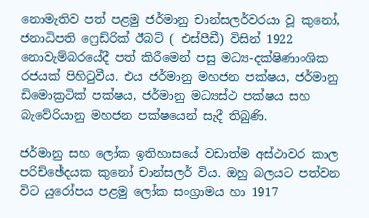නොමැතිව පත් පළමු ජර්මානු චාන්සලර්වරයා වූ කුනෝ, ජනාධිපති ෆ්‍රෙඩ්රික් ඊබට් ( එස්පීඩී) විසින් 1922 නොවැම්බරයේදී පත් කිරීමෙන් පසු මධ්‍ය-දක්ෂිණාංශික රජයක් පිහිටුවීය. එය ජර්මානු මහජන පක්ෂය, ජර්මානු ඩිමොක්‍රටික් පක්ෂය, ජර්මානු මධ්‍යස්ථ පක්ෂය සහ බැවේරියානු මහජන පක්ෂයෙන් සැදී තිබුණි.

ජර්මානු සහ ලෝක ඉතිහාසයේ වඩාත්ම අස්ථාවර කාල පරිච්ඡේදයක කුනෝ චාන්සලර් විය. ඔහු බලයට පත්වන විට යුරෝපය පළමු ලෝක සංග්‍රාමය හා 1917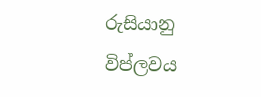රුසියානු විප්ලවය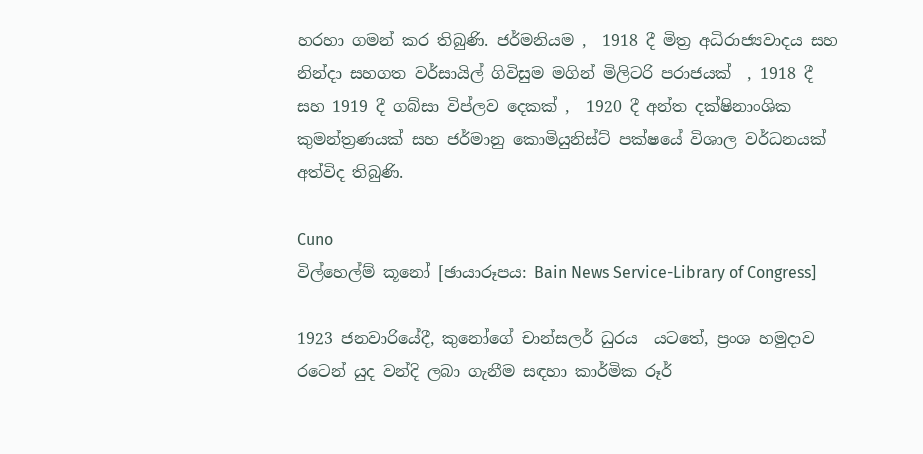හරහා ගමන් කර තිබුණි. ජර්මනියම ,  1918 දී මිත්‍ර අධිරාජ්‍යවාදය සහ නින්දා සහගත වර්සායිල් ගිවිසුම මගින් මිලිටරි පරාජයක්  , 1918 දී සහ 1919 දී ගබ්සා විප්ලව දෙකක් ,  1920 දී අන්ත දක්ෂිනාංශික කුමන්ත්‍රණයක් සහ ජර්මානු කොමියුනිස්ට් පක්ෂයේ විශාල වර්ධනයක් අත්විද තිබුණි.

Cuno
විල්හෙල්ම් කූනෝ [ඡායාරූපය: Bain News Service-Library of Congress]

1923 ජනවාරියේදී, කුනෝගේ චාන්සලර් ධුරය  යටතේ, ප්‍රංශ හමුදාව රටෙන් යුද වන්දි ලබා ගැනීම සඳහා කාර්මික රූර්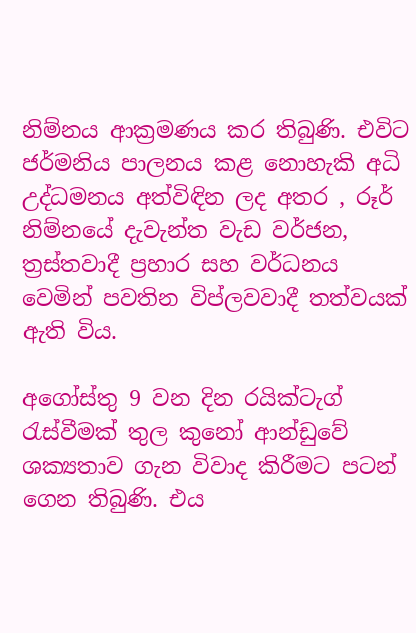නිම්නය ආක්‍රමණය කර තිබුණි. එවිට ජර්මනිය පාලනය කළ නොහැකි අධි උද්ධමනය අත්විඳින ලද අතර , රූර් නිම්නයේ දැවැන්ත වැඩ වර්ජන, ත්‍රස්තවාදී ප්‍රහාර සහ වර්ධනය වෙමින් පවතින විප්ලවවාදී තත්වයක් ඇති විය.

අගෝස්තු 9 වන දින රයික්ටැග් රැස්වීමක් තුල කුනෝ ආන්ඩුවේ ශක්‍යතාව ගැන විවාද කිරීමට පටන් ගෙන තිබුණි. එය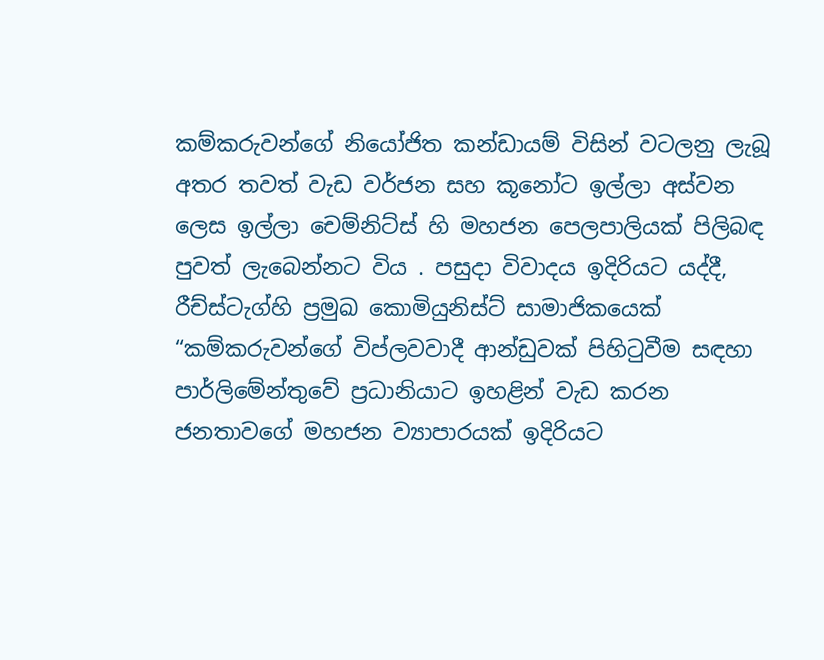කම්කරුවන්ගේ නියෝජිත කන්ඩායම් විසින් වටලනු ලැබූ අතර තවත් වැඩ වර්ජන සහ කූනෝට ඉල්ලා අස්වන ලෙස ඉල්ලා චෙම්නිට්ස් හි මහජන පෙලපාලියක් පිලිබඳ පුවත් ලැබෙන්නට විය . පසුදා විවාදය ඉදිරියට යද්දී, රීච්ස්ටැග්හි ප්‍රමුඛ කොමියුනිස්ට් සාමාජිකයෙක් “කම්කරුවන්ගේ විප්ලවවාදී ආන්ඩුවක් පිහිටුවීම සඳහා පාර්ලිමේන්තුවේ ප්‍රධානියාට ඉහළින් වැඩ කරන ජනතාවගේ මහජන ව්‍යාපාරයක් ඉදිරියට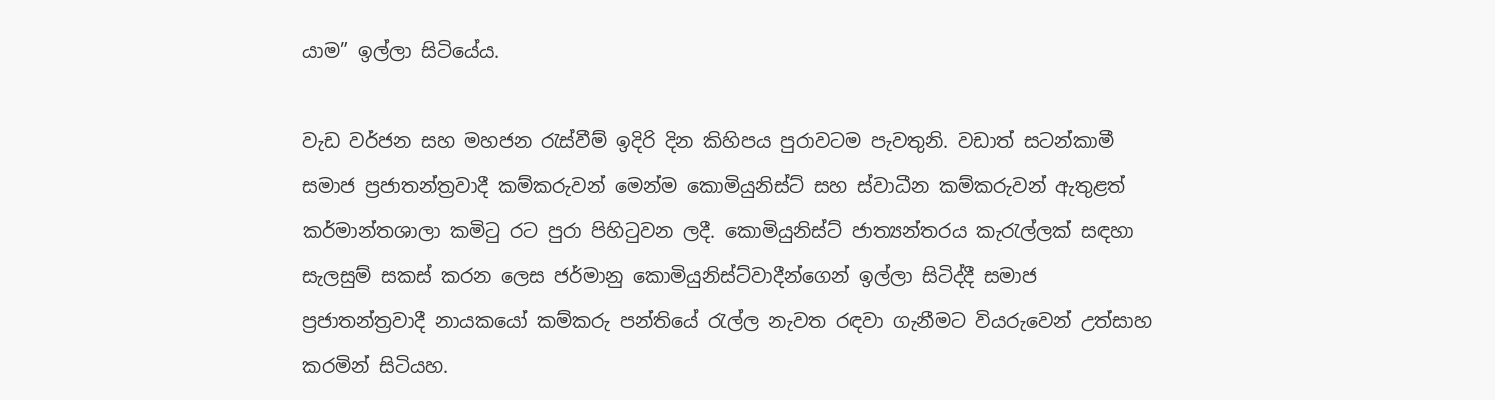යාම” ඉල්ලා සිටියේය.

වැඩ වර්ජන සහ මහජන රැස්වීම් ඉදිරි දින කිහිපය පුරාවටම පැවතුනි. වඩාත් සටන්කාමී සමාජ ප්‍රජාතන්ත්‍රවාදී කම්කරුවන් මෙන්ම කොමියුනිස්ට් සහ ස්වාධීන කම්කරුවන් ඇතුළත් කර්මාන්තශාලා කමිටු රට පුරා පිහිටුවන ලදී. කොමියුනිස්ට් ජාත්‍යන්තරය කැරැල්ලක් සඳහා සැලසුම් සකස් කරන ලෙස ජර්මානු කොමියුනිස්ට්වාදීන්ගෙන් ඉල්ලා සිටිද්දී සමාජ ප්‍රජාතන්ත්‍රවාදී නායකයෝ කම්කරු පන්තියේ රැල්ල නැවත රඳවා ගැනීමට වියරුවෙන් උත්සාහ කරමින් සිටියහ.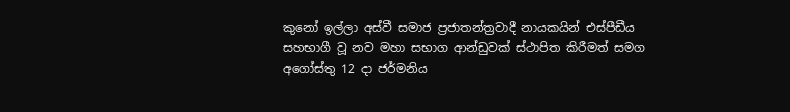කුනෝ ඉල්ලා අස්වී සමාජ ප්‍රජාතන්ත්‍රවාදී නායකයින් එස්පීඩීය සහභාගී වූ නව මහා සභාග ආන්ඩුවක් ස්ථාපිත කිරීමත් සමග අගෝස්තු 12 දා ජර්මනිය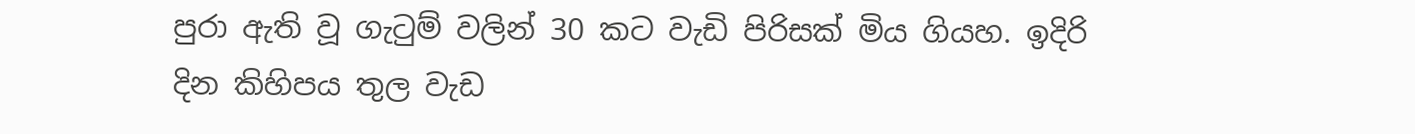පුරා ඇති වූ ගැටුම් වලින් 30 කට වැඩි පිරිසක් මිය ගියහ. ඉදිරි දින කිහිපය තුල වැඩ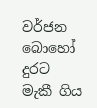වර්ජන බොහෝ දුරට මැකී ගිය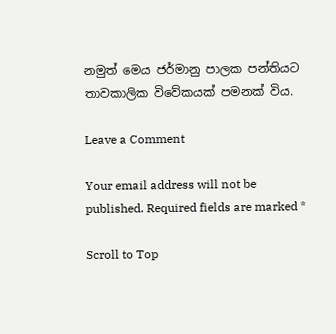නමුත් මෙය ජර්මානු පාලක පන්තියට තාවකාලික විවේකයක් පමනක් විය.

Leave a Comment

Your email address will not be published. Required fields are marked *

Scroll to Top